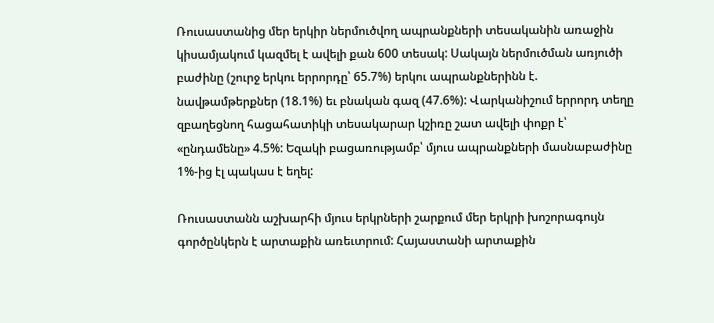Ռուսաստանից մեր երկիր ներմուծվող ապրանքների տեսականին առաջին կիսամյակում կազմել է ավելի քան 600 տեսակ: Սակայն ներմուծման առյուծի բաժինը (շուրջ երկու երրորդը՝ 65.7%) երկու ապրանքներինն է. նավթամթերքներ (18.1%) եւ բնական գազ (47.6%): Վարկանիշում երրորդ տեղը զբաղեցնող հացահատիկի տեսակարար կշիռը շատ ավելի փոքր է՝ «ընդամենը» 4.5%: Եզակի բացառությամբ՝ մյուս ապրանքների մասնաբաժինը 1%-ից էլ պակաս է եղել:

Ռուսաստանն աշխարհի մյուս երկրների շարքում մեր երկրի խոշորագույն գործընկերն է արտաքին առեւտրում: Հայաստանի արտաքին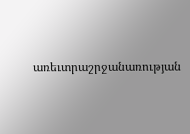առեւտրաշրջանառության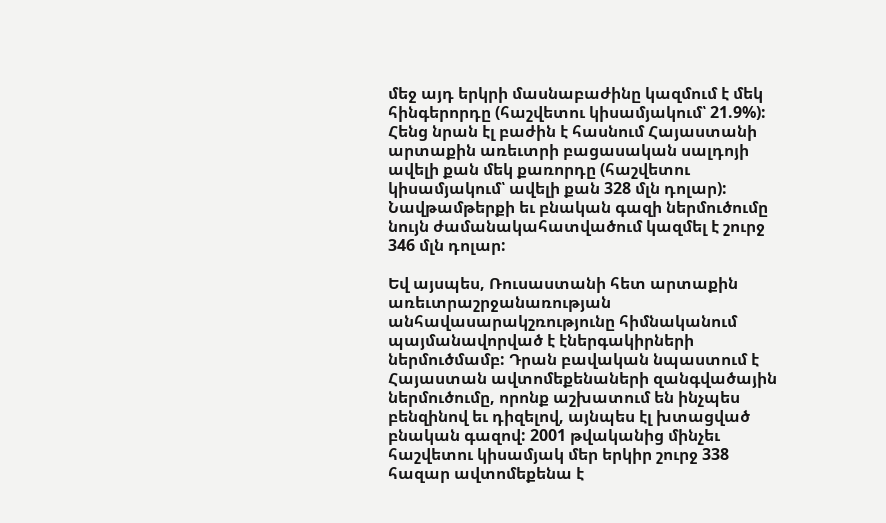մեջ այդ երկրի մասնաբաժինը կազմում է մեկ հինգերորդը (հաշվետու կիսամյակում՝ 21.9%): Հենց նրան էլ բաժին է հասնում Հայաստանի արտաքին առեւտրի բացասական սալդոյի ավելի քան մեկ քառորդը (հաշվետու կիսամյակում՝ ավելի քան 328 մլն դոլար): Նավթամթերքի եւ բնական գազի ներմուծումը նույն ժամանակահատվածում կազմել է շուրջ 346 մլն դոլար:

Եվ այսպես, Ռուսաստանի հետ արտաքին առեւտրաշրջանառության անհավասարակշռությունը հիմնականում պայմանավորված է էներգակիրների ներմուծմամբ: Դրան բավական նպաստում է Հայաստան ավտոմեքենաների զանգվածային ներմուծումը, որոնք աշխատում են ինչպես բենզինով եւ դիզելով, այնպես էլ խտացված բնական գազով: 2001 թվականից մինչեւ հաշվետու կիսամյակ մեր երկիր շուրջ 338 հազար ավտոմեքենա է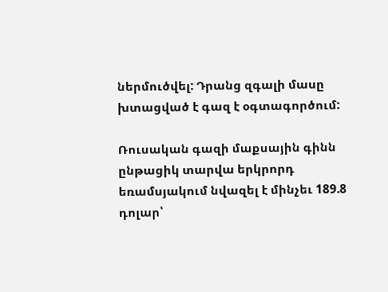ներմուծվել: Դրանց զգալի մասը խտացված է գազ է օգտագործում:

Ռուսական գազի մաքսային գինն ընթացիկ տարվա երկրորդ եռամսյակում նվազել է մինչեւ 189.8 դոլար՝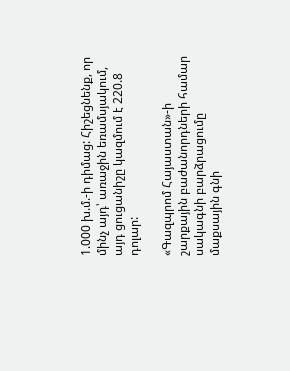1.000 խ.մ.-ի դիմաց: Հիշեցնենք, որ մինչ այդ՝ առաջին եռամսյակում, այդ ցուցանիշը կազմում է 220.8 դոլար:

«Գազպրոմ Հայաստան»-ի շարքային բաժանորդների համար սակագնի բարձրացումը մաքսային գնի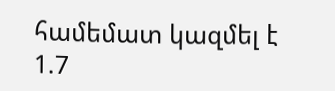համեմատ կազմել է 1.7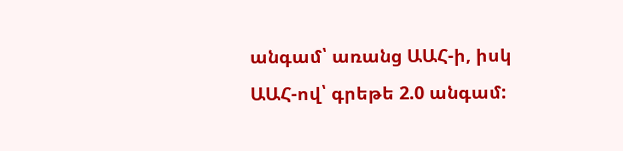անգամ՝ առանց ԱԱՀ-ի, իսկ ԱԱՀ-ով՝ գրեթե 2.0 անգամ: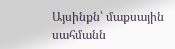Այսինքն՝ մաքսային սահմանն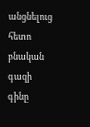անցնելուց հետո բնական գազի գինը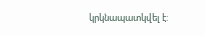կրկնապատկվել է: